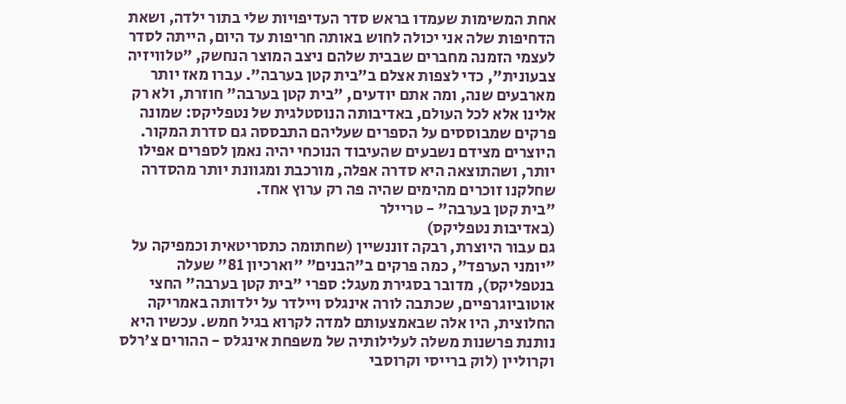אחת המשימות שעמדו בראש סדר העדיפויות שלי בתור ילדה, ושאת הדחיפות שלה אני יכולה לחוש באותה חריפות עד היום, הייתה לסדר לעצמי הזמנה מחברים שבבית שלהם ניצב המוצר הנחשק, "טלוויזיה צבעונית", כדי לצפות אצלם ב"בית קטן בערבה". עברו מאז יותר מארבעים שנה, ומה אתם יודעים, "בית קטן בערבה" חוזרת, ולא רק אלינו אלא לכל העולם, באדיבותה הנוסטלגית של נטפליקס: שמונה פרקים שמבוססים על הספרים שעליהם התבססה גם סדרת המקור. היוצרים מצידם נשבעים שהעיבוד הנוכחי יהיה נאמן לספרים אפילו יותר, ושהתוצאה היא סדרה אפלה, מורכבת ומגוונת יותר מהסדרה שחלקנו זוכרים מהימים שהיה פה רק ערוץ אחד.
"בית קטן בערבה" - טריילר
(באדיבות נטפליקס)
גם עבור היוצרת, רבקה זוננשיין (שחתומה כתסריטאית וכמפיקה על "יומני הערפד", כמה פרקים ב"הבנים" "וארכיון 81" שעלה בנטפליקס), מדובר בסגירת מעגל: ספרי "בית קטן בערבה" החצי אוטוביוגרפיים, שכתבה לורה אינגלס ויילדר על ילדותה באמריקה החלוצית, היו אלה שבאמצעותם למדה לקרוא בגיל חמש. עכשיו היא נותנת פרשנות משלה לעלילותיה של משפחת אינגלס - ההורים צ'רלס וקרוליין (לוק ברייסי וקרוסבי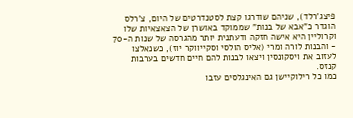פיצג'רלד), שניהם שודרגו קצת לסטנדרטים של היום, צ'רלס הוגדר כ"אבא של בנות" שממוקד באושרן של הצאצאיות שלו וקרוליין היא אישה חזקה ודעתנית יותר מהגרסה של שנות ה-70 - והבנות לורה ומרי (אליס הולסי וסקייווקר יוז), כשנאלצו לעזוב את ויסקונסין ויצאו לבנות להם חיים חדשים בערבות קנזס.
כמו כל רילוקיישן גם האינגלסים עזבו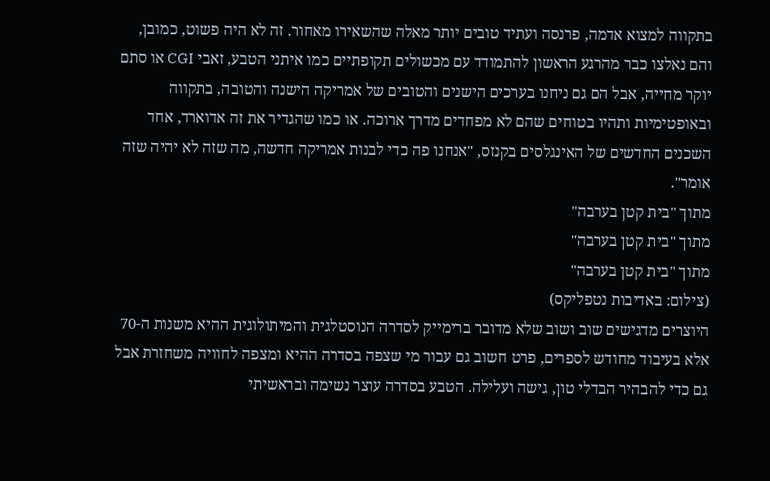בתקווה למצוא אדמה, פרנסה ועתיד טובים יותר מאלה שהשאירו מאחור. זה לא היה פשוט, כמובן, והם נאלצו כבר מהרגע הראשון להתמודד עם מכשולים תקופתיים כמו איתני הטבע, זאבי CGI או סתם יוקר מחייה, אבל הם גם ניחנו בערכים הישנים והטובים של אמריקה הישנה והטובה, בתקווה ובאופטימיות ותהיו בטוחים שהם לא מפחדים מדרך ארוכה. או כמו שהגדיר את זה אדוארד, אחד השכנים החדשים של האינגלסים בקנזס, "אנחנו פה כדי לבנות אמריקה חדשה, מה שזה לא יהיה שזה אומר".
מתוך "בית קטן בערבה"
מתוך "בית קטן בערבה"
מתוך "בית קטן בערבה"
(צילום: באדיבות נטפליקס)
היוצרים מדגישים שוב ושוב שלא מדובר ברימייק לסדרה הנוסטלגית והמיתולוגית ההיא משנות ה-70 אלא בעיבוד מחודש לספרים, פרט חשוב גם עבור מי שצפה בסדרה ההיא ומצפה לחוויה משחזרת אבל גם כדי להבהיר הבדלי טון, גישה ועלילה. הטבע בסדרה עוצר נשימה ובראשיתי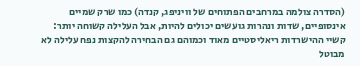(הסדרה צולמה במרחבים הפתוחים של וויניפג, קנדה) כמו שרק שמיים אינסופיים, שדות ונהרות גועשים יכולים להיות, אבל העלילה קשוחה יותר: קשיי ההישרדות ריאליסטיים מאוד וכמוהם גם הבחירה להקצות נפח עלילה לא מבוטל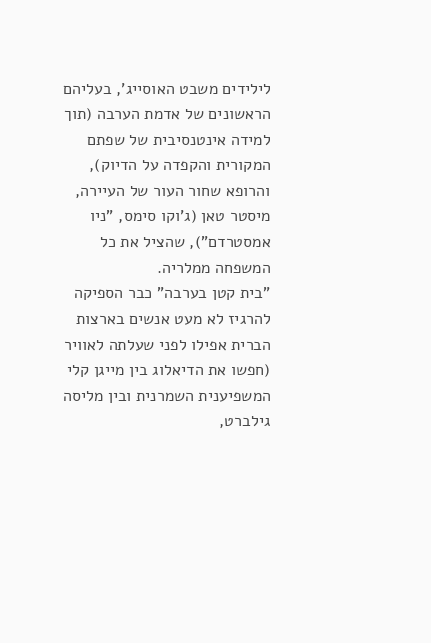לילידים משבט האוסייג', בעליהם הראשונים של אדמת הערבה (תוך למידה אינטנסיבית של שפתם המקורית והקפדה על הדיוק), והרופא שחור העור של העיירה, מיסטר טאן (ג'וקו סימס, "ניו אמסטרדם"), שהציל את כל המשפחה ממלריה.
"בית קטן בערבה" כבר הספיקה להרגיז לא מעט אנשים בארצות הברית אפילו לפני שעלתה לאוויר (חפשו את הדיאלוג בין מייגן קלי המשפיענית השמרנית ובין מליסה גילברט,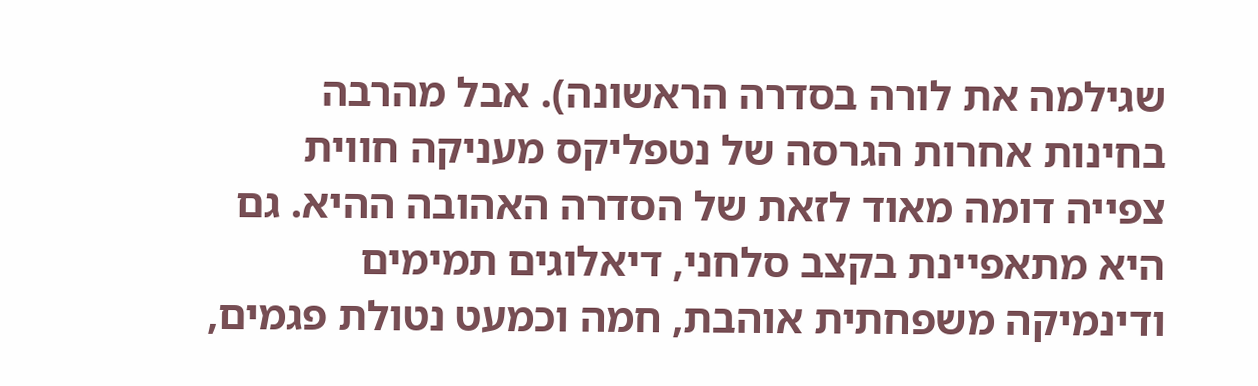שגילמה את לורה בסדרה הראשונה). אבל מהרבה בחינות אחרות הגרסה של נטפליקס מעניקה חווית צפייה דומה מאוד לזאת של הסדרה האהובה ההיא. גם היא מתאפיינת בקצב סלחני, דיאלוגים תמימים ודינמיקה משפחתית אוהבת, חמה וכמעט נטולת פגמים,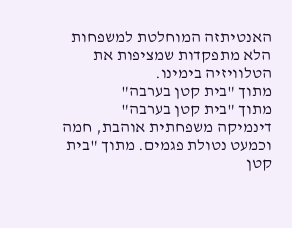האנטיתזה המוחלטת למשפחות הלא מתפקדות שמציפות את הטלוויזיה בימינו.
מתוך "בית קטן בערבה"
מתוך "בית קטן בערבה"
דינמיקה משפחתית אוהבת, חמה וכמעט נטולת פגמים. מתוך "בית קטן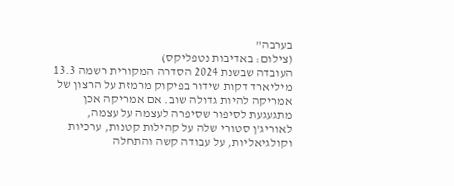בערבה"
(צילום: באדיבות נטפליקס)
העובדה שבשנת 2024 הסדרה המקורית רשמה 13.3 מיליארד דקות שידור בפיקוק מרמזת על הרצון של אמריקה להיות גדולה שוב. אם אמריקה אכן מתגעגעת לסיפור שסיפרה לעצמה על עצמה, לאוריג'ן סטורי שלה על קהילות קטנות, ערכיות וקולגיאליות, על עבודה קשה והתחלה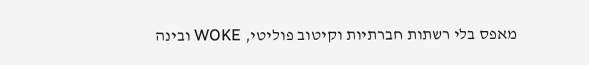מאפס בלי רשתות חברתיות וקיטוב פוליטי, WOKE ובינה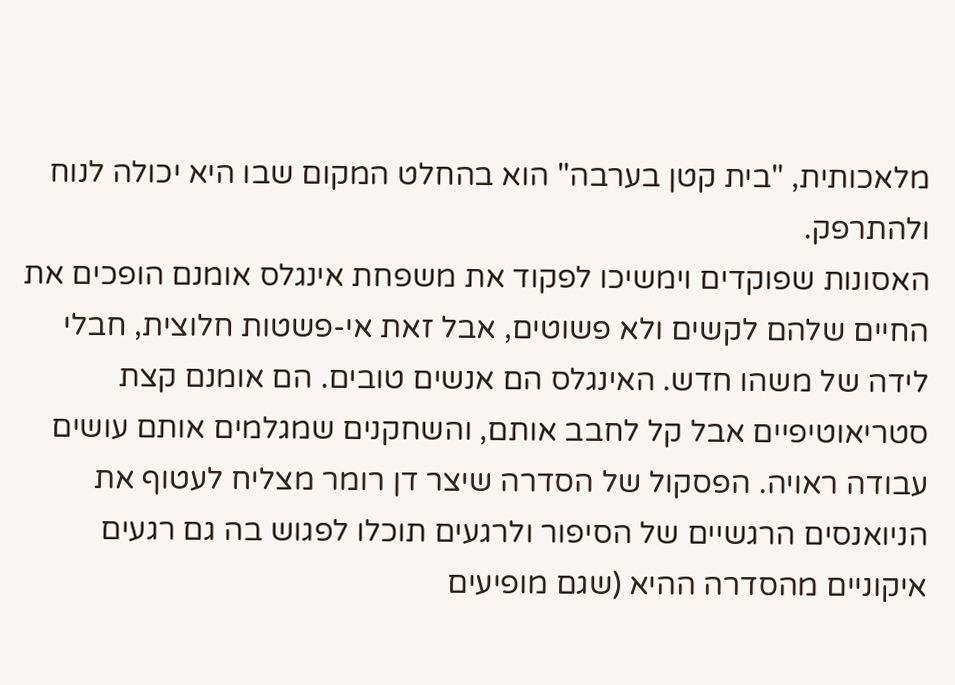מלאכותית, "בית קטן בערבה" הוא בהחלט המקום שבו היא יכולה לנוח ולהתרפק.
האסונות שפוקדים וימשיכו לפקוד את משפחת אינגלס אומנם הופכים את החיים שלהם לקשים ולא פשוטים, אבל זאת אי-פשטות חלוצית, חבלי לידה של משהו חדש. האינגלס הם אנשים טובים. הם אומנם קצת סטריאוטיפיים אבל קל לחבב אותם, והשחקנים שמגלמים אותם עושים עבודה ראויה. הפסקול של הסדרה שיצר דן רומר מצליח לעטוף את הניואנסים הרגשיים של הסיפור ולרגעים תוכלו לפגוש בה גם רגעים איקוניים מהסדרה ההיא (שגם מופיעים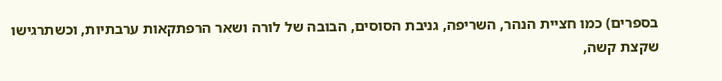בספרים) כמו חציית הנהר, השריפה, גניבת הסוסים, הבובה של לורה ושאר הרפתקאות ערבתיות, וכשתרגישו שקצת קשה,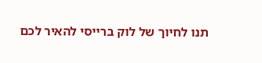תנו לחיוך של לוק ברייסי להאיר לכם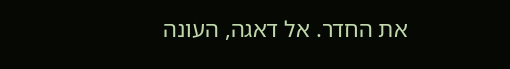את החדר. אל דאגה, העונה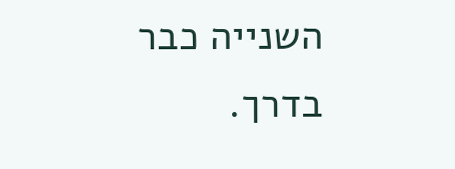השנייה כבר בדרך.